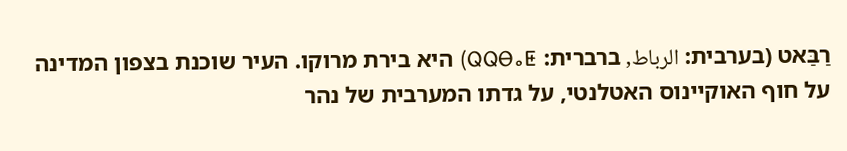רַבַּאט (בערבית: الرباط, ברברית: ⵕⵕⴱⴰⵟ) היא בירת מרוקו. העיר שוכנת בצפון המדינה על חוף האוקיינוס האטלנטי, על גדתו המערבית של נהר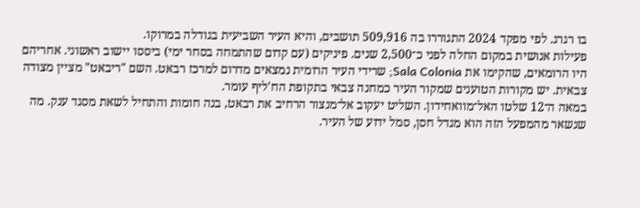בו רגרג. לפי מפקד 2024 התגוררו בה 509,916 תושבים, והיא העיר השביעית בגודלה במרוקו.
פעילות אנושית במקום החלה לפני כ־2,500 שנים. פיניקים (עם קדום שהתמחה בסחר ימי) ביססו יישוב ראשוני. אחריהם היו הרומאים, שהקימו את Sala Colonia; שרידי העיר הרומית נמצאים מדרום למרכז רבאט. השם "ריבאט" מציין מצודה צבאית. יש מקורות הטוענים שמקור העיר כמחנה צבאי בתקופת הח'ליף עומר.
במאה ה־12 שלטו האל־מוואחידון. השליט יעקוב אל־מנצור הרחיב את רבאט, בנה חומות והתחיל לשאת מסגד ענק. מה שנשאר מהמפעל הזה הוא מגדל חסן, סמל ידוע של העיר.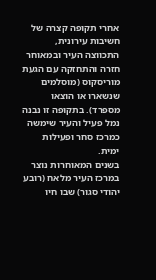אחרי תקופה קצרה של חשיבות עירונית, התכווצה העיר ובמאוחר חזרה והתחזקה עם הגעת מוריסקוס (מוסלמים שנשארו או הוצאו מספרד). בתקופה זו נבנה נמל פעיל והעיר שימשה כמרכז סחר ופעילות ימית.
בשנים המאוחרות נוצר במרכז העיר מלאח (רובע יהודי סגור) שבו חיו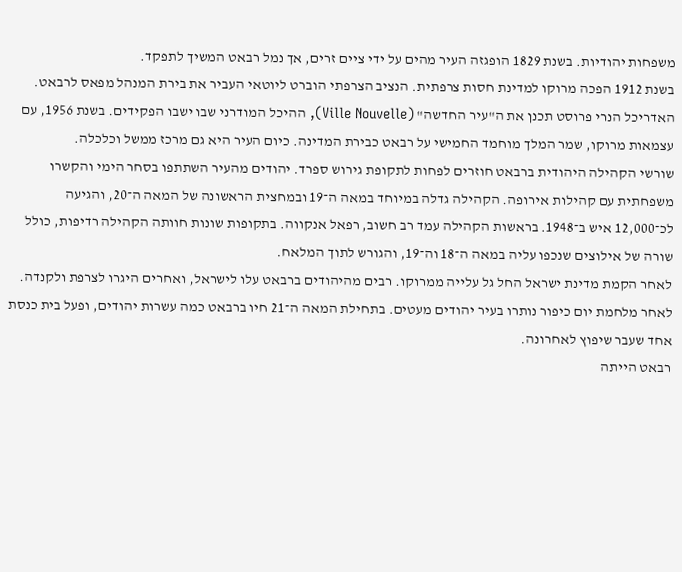משפחות יהודיות. בשנת 1829 הופגזה העיר מהים על ידי ציים זרים, אך נמל רבאט המשיך לתפקד.
בשנת 1912 הפכה מרוקו למדינת חסות צרפתית. הנציב הצרפתי הוברט ליוטאי העביר את בירת המנהל מפאס לרבאט. האדריכל הנרי פרוסט תכנן את ה"עיר החדשה" (Ville Nouvelle), ההיכל המודרני שבו ישבו הפקידים. בשנת 1956, עם עצמאות מרוקו, שמר המלך מוחמד החמישי על רבאט כבירת המדינה. כיום העיר היא גם מרכז ממשל וכלכלה.
שורשי הקהילה היהודית ברבאט חוזרים לפחות לתקופת גירוש ספרד. יהודים מהעיר השתתפו בסחר הימי והקשרו משפחתית עם קהילות אירופה. הקהילה גדלה במיוחד במאה ה־19 ובמחצית הראשונה של המאה ה־20, והגיעה לכ־12,000 איש ב־1948. בראשות הקהילה עמד רב חשוב, רפאל אנקווה. בתקופות שונות חוותה הקהילה רדיפות, כולל שורה של אילוצים שנכפו עליה במאה ה־18 וה־19, והגורש לתוך המלאח.
לאחר הקמת מדינת ישראל החל גל עלייה ממרוקו. רבים מהיהודים ברבאט עלו לישראל, ואחרים היגרו לצרפת ולקנדה. לאחר מלחמת יום כיפור נותרו בעיר יהודים מעטים. בתחילת המאה ה־21 חיו ברבאט כמה עשרות יהודים, ופעל בית כנסת אחד שעבר שיפוץ לאחרונה.
רבאט הייתה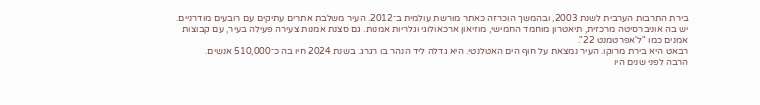בירת התרבות הערבית לשנת 2003, ובהמשך הוכרזה כאתר מורשת עולמית ב־2012. העיר משלבת אתרים עתיקים עם רובעים מודרניים. יש בה אוניברסיטה מרכזית, תיאטרון מוחמד החמישי, מוזיאון ארכאולוגי וגלריות אמנות. גם סצנת אמנות צעירה פעילה בעיר, עם קבוצות אמנים כמו "ל'אפרטמנט 22".
רבאט היא בירת מרוקו. העיר נמצאת על חוף הים האטלנטי. היא גדלה ליד הנהר בו רגרג. בשנת 2024 חיו בה כ־510,000 אנשים.
הרבה לפני שנים היו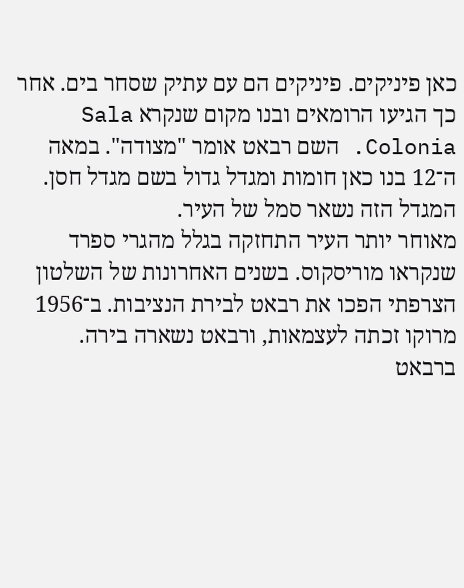כאן פיניקים. פיניקים הם עם עתיק שסחר בים. אחר כך הגיעו הרומאים ובנו מקום שנקרא Sala Colonia. השם רבאט אומר "מצודה". במאה ה־12 בנו כאן חומות ומגדל גדול בשם מגדל חסן. המגדל הזה נשאר סמל של העיר.
מאוחר יותר העיר התחזקה בגלל מהגרי ספרד שנקראו מוריסקוס. בשנים האחרונות של השלטון הצרפתי הפכו את רבאט לבירת הנציבות. ב־1956 מרוקו זכתה לעצמאות, ורבאט נשארה בירה.
ברבאט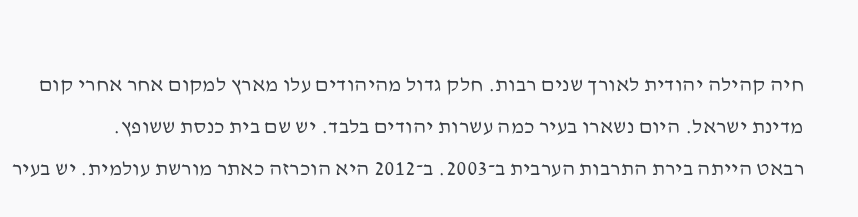חיה קהילה יהודית לאורך שנים רבות. חלק גדול מהיהודים עלו מארץ למקום אחר אחרי קום מדינת ישראל. היום נשארו בעיר כמה עשרות יהודים בלבד. יש שם בית כנסת ששופץ.
רבאט הייתה בירת התרבות הערבית ב־2003. ב־2012 היא הוכרזה כאתר מורשת עולמית. יש בעיר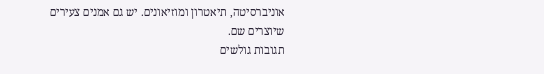אוניברסיטה, תיאטרון ומוזיאונים. יש גם אמנים צעירים שיוצרים שם.
תגובות גולשים